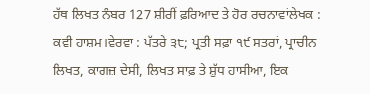ਹੱਥ ਲਿਖਤ ਨੰਬਰ 127 ਸ਼ੀਰੀਂ ਫ਼ਰਿਆਦ ਤੇ ਹੋਰ ਰਚਨਾਵਾਂਲੇਖਕ : ਕਵੀ ਹਾਸ਼ਮ।ਵੇਰਵਾ : ਪੱਤਰੇ ੩੮; ਪ੍ਰਤੀ ਸਫ਼ਾ ੧੯ ਸਤਰਾਂ, ਪ੍ਰਾਚੀਨ ਲਿਖਤ, ਕਾਗਜ਼ ਦੇਸੀ, ਲਿਖਤ ਸਾਫ਼ ਤੇ ਸ਼ੁੱਧ ਹਾਸੀਆ, ਇਕ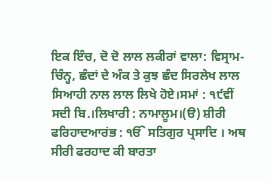ਇਕ ਇੰਚ, ਦੋ ਦੋ ਲਾਲ ਲਕੀਰਾਂ ਵਾਲਾ: ਵਿਸ੍ਰਾਮ- ਚਿੰਨ੍ਹ, ਛੰਦਾਂ ਦੇ ਅੰਕ ਤੇ ਕੁਝ ਛੰਦ ਸਿਰਲੇਖ ਲਾਲ ਸਿਆਹੀ ਨਾਲ ਲਾਲ ਲਿਖੇ ਹੋਏ।ਸਮਾਂ : ੧੯ਵੀਂ ਸਦੀ ਬਿ.।ਲਿਖਾਰੀ : ਨਾਮਾਲੂਮ।(ੳ) ਸ਼ੀਰੀ ਫਰਿਹਾਦਆਰਂਭ : ੴ ਸਤਿਗੁਰ ਪ੍ਰਸਾਦਿ । ਅਥ ਸੀਰੀ ਫਰਹਾਦ ਕੀ ਬਾਰਤਾ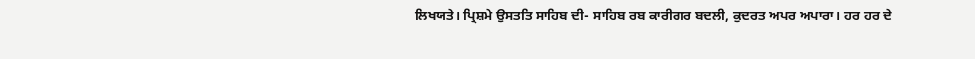ਲਿਖਯਤੇ। ਪ੍ਰਿਸ਼ਮੇ ਉਸਤਤਿ ਸਾਹਿਬ ਦੀ- ਸਾਹਿਬ ਰਬ ਕਾਰੀਗਰ ਬਦਲੀ, ਕੁਦਰਤ ਅਪਰ ਅਪਾਰਾ। ਹਰ ਹਰ ਦੇ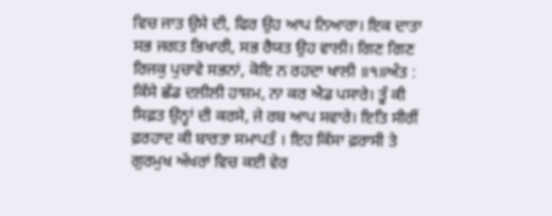ਵਿਚ ਜਾਤ ਉਸੇ ਦੀ, ਫਿਰ ਉਹ ਆਪ ਨਿਆਰਾ। ਇਕ ਦਾਤਾ ਸਭ ਜਗਤ ਭਿਖਾਰੀ, ਸਭ ਰੈਯਤ ਉਹ ਵਾਲੀ। ਗਿਣ ਗਿਣ ਰਿਜਕੁ ਪੁਚਾਵੇ ਸਭਨਾਂ, ਕੋਇ ਨ ਰਹਦਾ ਖਾਲੀ ॥੧॥ਅੰਤ : ਕਿੱਸੇ ਛੱਡ ਦਲੀਲੀ ਹਾਸ਼ਮ, ਨਾ ਕਰ ਐਡ ਪਸਾਰੇ। ਤੂੰ ਕੀ ਸਿਫ਼ਤ ਉਨ੍ਹਾਂ ਦੀ ਕਰਸੇ, ਜੇ ਰਬ ਆਪ ਸਵਾਰੇ। ਇਤਿ ਸੀਰੀਂ ਫ਼ਰਹਾਦ ਕੀ ਬਾਰਤਾ ਸਮਾਪਤੰ । ਇਹ ਕਿੱਸਾ ਫ਼ਰਾਸੀ ਤੇ ਗੁਰਮੁਖ ਅੱਖਰਾਂ ਵਿਚ ਕਈ ਵੇਰ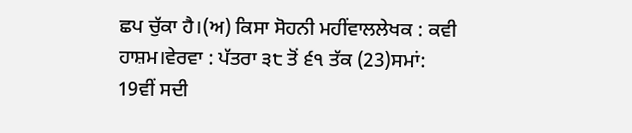ਛਪ ਚੁੱਕਾ ਹੈ।(ਅ) ਕਿਸਾ ਸੋਹਨੀ ਮਹੀਂਵਾਲਲੇਖਕ : ਕਵੀ ਹਾਸ਼ਮ।ਵੇਰਵਾ : ਪੱਤਰਾ ੩੮ ਤੋਂ ੬੧ ਤੱਕ (23)ਸਮਾਂ: 19ਵੀਂ ਸਦੀ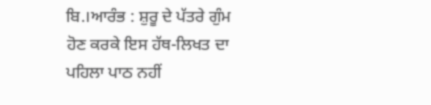ਬਿ.।ਆਰੰਭ : ਸ਼ੁਰੂ ਦੇ ਪੱਤਰੇ ਗੁੰਮ ਹੋਣ ਕਰਕੇ ਇਸ ਹੱਥ-ਲਿਖਤ ਦਾ ਪਹਿਲਾ ਪਾਠ ਨਹੀਂ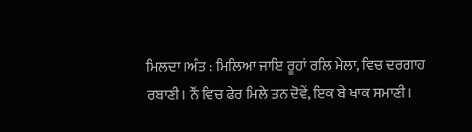ਮਿਲਦਾ।ਅੰਤ : ਮਿਲਿਆ ਜਾਇ ਰੂਹਾਂ ਰਲਿ ਮੇਲਾ, ਵਿਚ ਦਰਗਾਹ ਰਬਾਣੀ। ਨੌਂ ਵਿਚ ਫੇਰ ਮਿਲੇ ਤਨ ਦੋਵੇਂ, ਇਕ ਬੇ ਖਾਕ ਸਮਾਣੀ।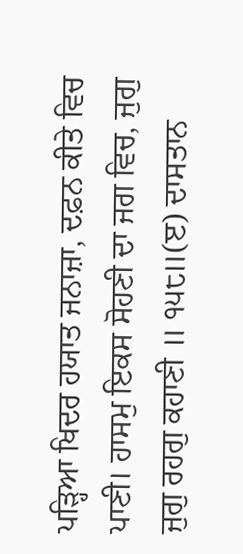ਪੜ੍ਹਿਆ ਖਿਦਰ ਹਯਾਤ ਜਨਾਜ਼ਾ, ਦਫ਼ਨ ਕੀਤੇ ਵਿਚ ਪਾਣੀ। ਹਾਸਮੁ ਇਕਸ ਸੋਹਣੀ ਦਾ ਜਗ ਵਿਚ, ਜੁਗੁ ਜੁਗੁ ਰਹਗੁ ਕਹਾਣੀ ॥ ੧੫੮॥(ੲ) ਦਾਸਤਾਨ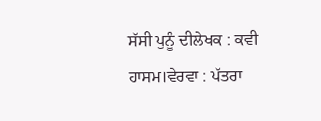ਸੱਸੀ ਪੁਨੂੰ ਦੀਲੇਖਕ : ਕਵੀ ਹਾਸਮ।ਵੇਰਵਾ : ਪੱਤਰਾ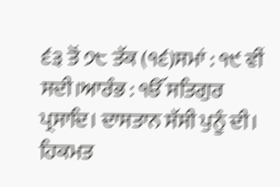੬੩ ਤੋਂ ੭੮ ਤੱਕ (੧੬)ਸਮਾਂ : ੧੯ ਵੀਂ ਸਦੀ।ਆਰੰਭ : ੴ ਸਤਿਗੁਰ ਪ੍ਰਸਾਦਿ। ਦਾਸਤਾਨ ਸੱਸੀ ਪੁਨੂੰ ਦੀ। ਹਿਕਮਤ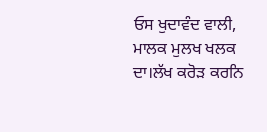ਓਸ ਖੁਦਾਵੰਦ ਵਾਲੀ, ਮਾਲਕ ਮੁਲਖ ਖਲਕ ਦਾ।ਲੱਖ ਕਰੋੜ ਕਰਨਿ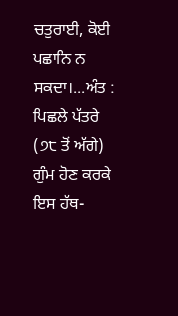ਚਤੁਰਾਈ, ਕੋਈ ਪਛਾਨਿ ਨ ਸਕਦਾ।...ਅੰਤ : ਪਿਛਲੇ ਪੱਤਰੇ (੭੮ ਤੋਂ ਅੱਗੇ) ਗੁੰਮ ਹੋਣ ਕਰਕੇ ਇਸ ਹੱਥ-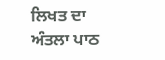ਲਿਖਤ ਦਾ ਅੰਤਲਾ ਪਾਠ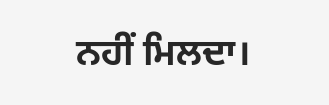ਨਹੀਂ ਮਿਲਦਾ।